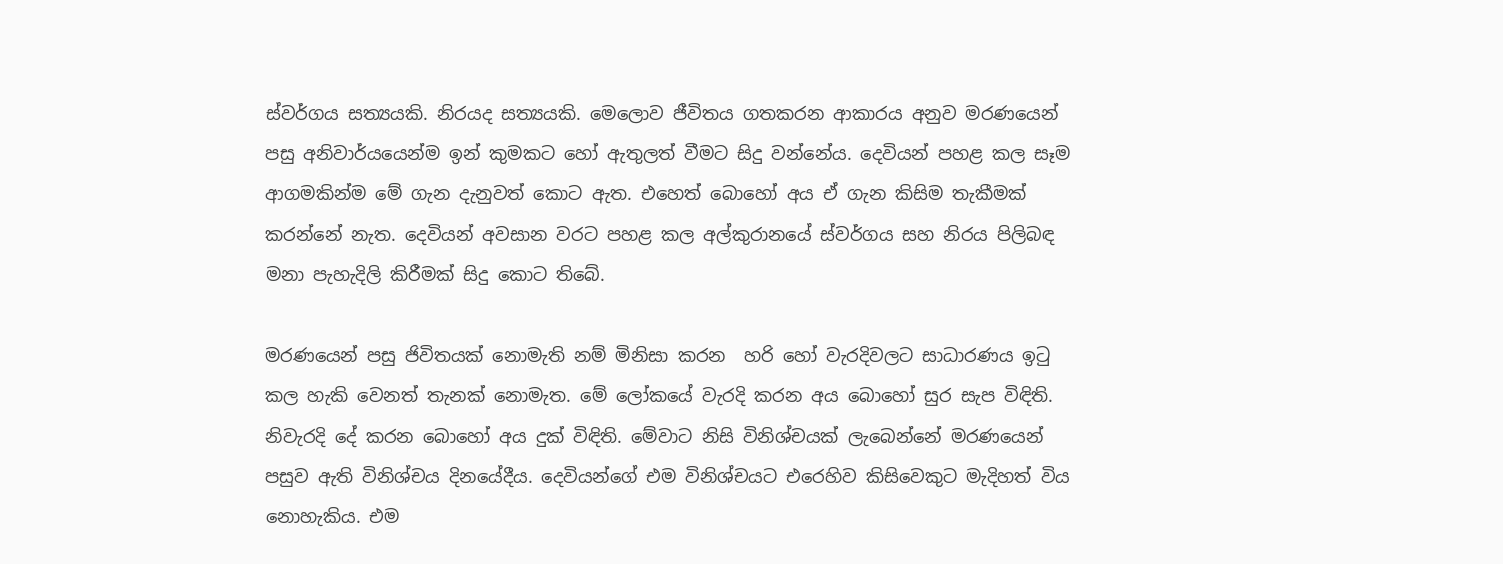ස්වර්ගය සත්‍යයකි. නිරයද සත්‍යයකි. මෙලොව ජීවිතය ගතකරන ආකාරය අනුව මරණයෙන් පසු අනිවාර්යයෙන්ම ඉන් කුමකට හෝ ඇතුලත් වීමට සිදු වන්නේය. දෙවියන් පහළ කල සෑම ආගමකින්ම මේ ගැන දැනුවත් කොට ඇත. එහෙත් බොහෝ අය ඒ ගැන කිසිම තැකීමක් කරන්නේ නැත. දෙවියන් අවසාන වරට පහළ කල අල්කුරානයේ ස්වර්ගය සහ නිරය පිලිබඳ මනා පැහැදිලි කිරීමක් සිදු කොට තිබේ.

මරණයෙන් පසු ජිවිතයක් නොමැති නම් මිනිසා කරන  හරි හෝ වැරදිවලට සාධාරණය ඉටු කල හැකි වෙනත් තැනක් නොමැත. මේ ලෝකයේ වැරදි කරන අය බොහෝ සුර සැප විඳිති. නිවැරදි දේ කරන බොහෝ අය දුක් විඳිති. මේවාට නිසි විනිශ්චයක් ලැබෙන්නේ මරණයෙන් පසුව ඇති විනිශ්චය දිනයේදීය. දෙවියන්ගේ එම විනිශ්චයට එරෙහිව කිසිවෙකුට මැදිහත් විය නොහැකිය. එම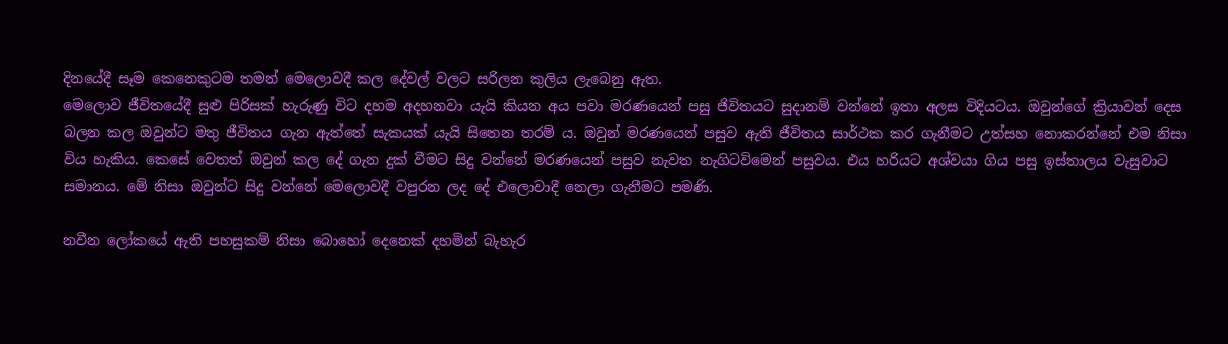දිනයේදී සෑම කෙනෙකුටම තමන් මෙලොවදී කල දේවල් වලට සරිලන කුලිය ලැබෙනු ඇත.
මෙලොව ජීවිතයේදී සුළු පිරිසක් හැරුණු විට දහම අදහනවා යැයි කියන අය පවා මරණයෙන් පසු ජිවිතයට සුදානම් වන්නේ ඉතා අලස විදියටය. ඔවුන්ගේ ක්‍රියාවන් දෙස බලන කල ඔවුන්ට මතු ජීවිතය ගැන ඇත්තේ සැකයක් යැයි සිතෙන තරම් ය. ඔවුන් මරණයෙන් පසුව ඇති ජීවිතය සාර්ථක කර ගැනීමට උත්සහ නොකරන්නේ එම නිසා විය හැකිය. කෙසේ වෙතත් ඔවුන් කල දේ ගැන දුක් වීමට සිදු වන්නේ මරණයෙන් පසුව නැවත නැගිටවිමෙන් පසුවය. එය හරියට අශ්වයා ගිය පසු ඉස්තාලය වැසුවාට සමානය. මේ නිසා ඔවුන්ට සිදු වන්නේ මෙලොවදී වපුරන ලද දේ එලොවාදී නෙලා ගැනීමට පමණි.

නවීන ලෝකයේ ඇති පහසුකම් නිසා බොහෝ දෙනෙක් දහමින් බැහැර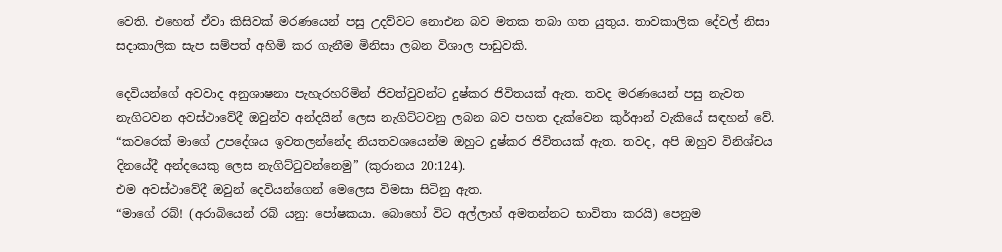වෙති. එහෙත් ඒවා කිසිවක් මරණයෙන් පසු උදව්වට නොඑන බව මතක තබා ගත යුතුය. තාවකාලික දේවල් නිසා සදාකාලික සැප සම්පත් අහිමි කර ගැනීම මිනිසා ලබන විශාල පාඩුවකි.

දෙවියන්ගේ අවවාද අනුශාෂනා පැහැරහරිමින් ජිවත්වුවන්ට දුෂ්කර ජිවිතයක් ඇත. තවද මරණයෙන් පසු නැවත නැගිටවන අවස්ථාවේදී ඔවුන්ව අන්දයින් ලෙස නැගිට්ටවනු ලබන බව පහත දැක්වෙන කුර්ආන් වැකියේ සඳහන් වේ.
“කවරෙක් මාගේ උපදේශය ඉවතලන්නේද නියතවශයෙන්ම ඔහුට දුෂ්කර ජිවිතයක් ඇත. තවද, අපි ඔහුව විනිශ්චය දිනයේදී අන්දයෙකු ලෙස නැගිට්ටුවන්නෙමු” (කුරානය 20:124).
එම අවස්ථාවේදී ඔවුන් දෙවියන්ගෙන් මෙලෙස විමසා සිටිනු ඇත.
“මාගේ රබ්! (අරාබියෙන් රබ් යනු: පෝෂකයා. බොහෝ විට අල්ලාහ් අමතන්නට භාවිතා කරයි) පෙනුම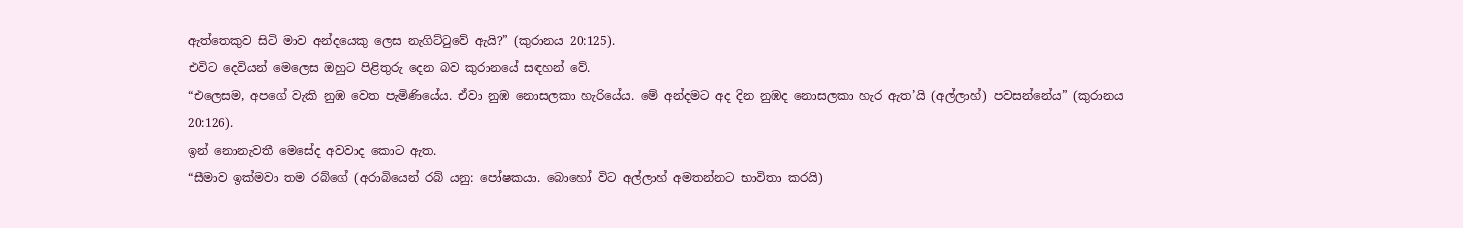ඇත්තෙකුව සිටි මාව අන්දයෙකු ලෙස නැගිට්ටුවේ ඇයි?” (කුරානය 20:125).
එවිට දෙවියන් මෙලෙස ඔහුට පිළිතුරු දෙන බව කුරානයේ සඳහන් වේ.
“එලෙසම, අපගේ වැකි නුඹ වෙත පැමිණියේය. ඒවා නුඹ නොසලකා හැරියේය. මේ අන්දමට අද දින නුඹද නොසලකා හැර ඇත’යි (අල්ලාහ්) පවසන්නේය” (කුරානය 20:126).
ඉන් නොනැවතී මෙසේද අවවාද කොට ඇත.
“සීමාව ඉක්මවා තම රබ්ගේ (අරාබියෙන් රබ් යනු: පෝෂකයා. බොහෝ විට අල්ලාහ් අමතන්නට භාවිතා කරයි)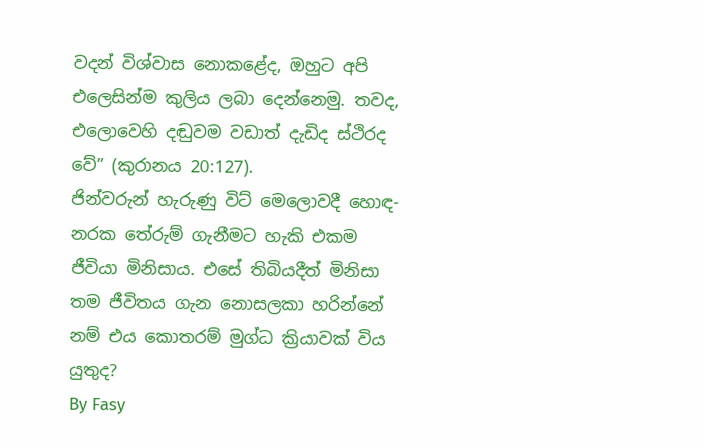වදන් විශ්වාස නොකළේද, ඔහුට අපි එලෙසින්ම කුලිය ලබා දෙන්නෙමු. තවද, එලොවෙහි දඬුවම වඩාත් දැඩිද ස්ථිරද වේ” (කුරානය 20:127).
ජින්වරුන් හැරුණු විට් මෙලොවදී හොඳ-නරක තේරුම් ගැනීමට හැකි එකම ජීවියා මිනිසාය. එසේ තිබියදීත් මිනිසා තම ජීවිතය ගැන නොසලකා හරින්නේ  නම් එය කොතරම් මුග්ධ ක්‍රියාවක් විය යුතුද?
By Fasy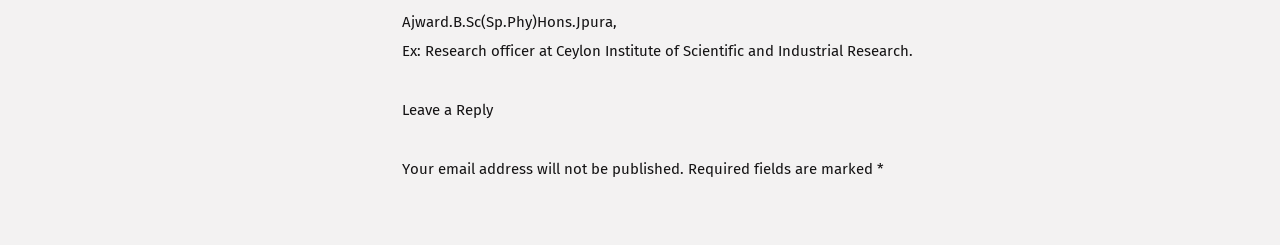Ajward.B.Sc(Sp.Phy)Hons.Jpura,
Ex: Research officer at Ceylon Institute of Scientific and Industrial Research.

Leave a Reply

Your email address will not be published. Required fields are marked *